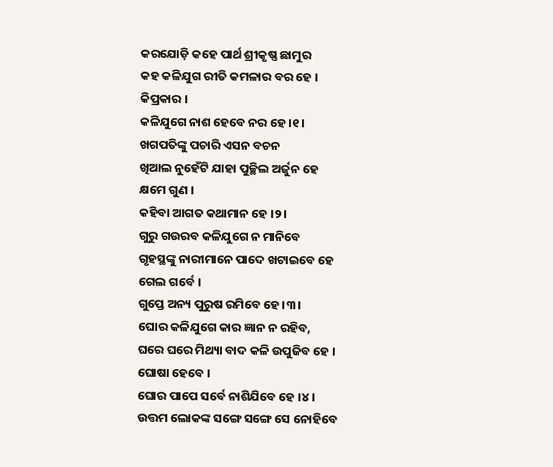କରଯୋଡ଼ି କହେ ପାର୍ଥ ଶ୍ରୀକୃଷ୍ଣ ଛାମୁର
କହ କଳିଯୁଗ ରୀତି କମଳାର ବର ହେ ।
କିପ୍ରକାର ।
କଳିଯୁଗେ ନାଶ ହେବେ ନର ହେ ।୧।
ଖଗପତିଙ୍କୁ ପଚାରି ଏସନ ବଚନ
ଖିଆଲ ନୁହେଁଟି ଯାହା ପୁଚ୍ଛିଲ ଅର୍ଜୁନ ହେ
କ୍ଷମେ ଗୁଣ ।
କହିବା ଆଗତ କଥାମାନ ହେ ।୨।
ଗୁରୁ ଗଉରବ କଳିଯୁଗେ ନ ମାନିବେ
ଗୃହସ୍ଥଙ୍କୁ ନାରୀମାନେ ପାଦେ ଖଟାଇବେ ହେ
ଗେଲ ଗର୍ବେ ।
ଗୁପ୍ତେ ଅନ୍ୟ ପୁରୁଷ ରମିବେ ହେ ।୩।
ଘୋର କଳିଯୁଗେ କାର ଜ୍ଞାନ ନ ରହିବ,
ଘରେ ଘରେ ମିଥ୍ୟା ବାଦ କଳି ଉପୁଜିବ ହେ ।
ଘୋଷା ହେବେ ।
ଘୋର ପାପେ ସର୍ବେ ନାଶିଯିବେ ହେ ।୪।
ଉତ୍ତମ ଲୋକଙ୍କ ସଙ୍ଗେ ସଙ୍ଗେ ସେ ନୋହିବେ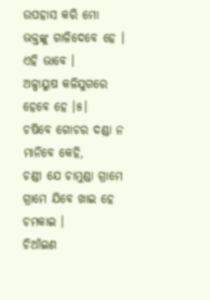ଉପହାସ କରି ମୋ ଭକ୍ତଙ୍କୁ ଗାଳିଦେବେ ହେ ।
ଏହି ଭାବେ ।
ଅଳ୍ପାୟୁଷ କଳିଯୁଗରେ ହେବେ ହେ ।୫।
ଚଷିବେ ଗୋଚର ଦଣ୍ଡା ନ ମାନିବେ କେହି,
ଚଣ୍ଡୀ ଯେ ଚାମୁଣ୍ଡା ଗ୍ରାମେ ଗ୍ରାମେ ଯିବେ ଖାଇ ହେ
ଚମକାଇ ।
ଚିଆଁଇଣ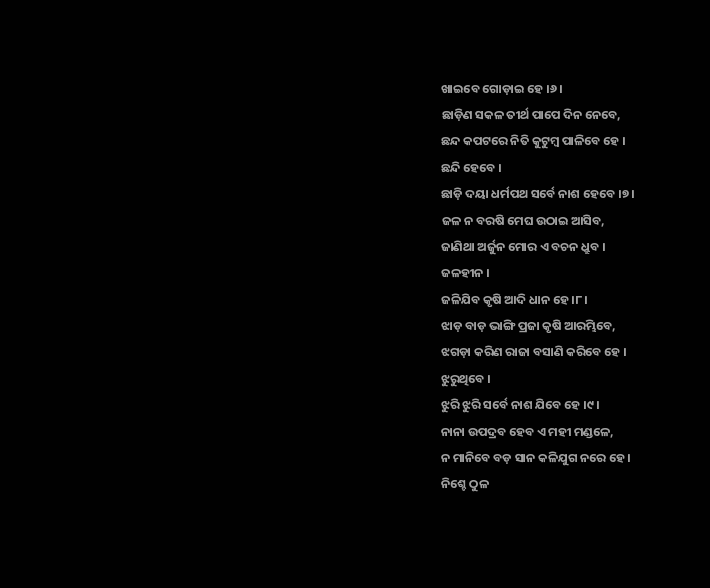ଖାଇବେ ଗୋଡ଼ାଇ ହେ ।୬।
ଛାଡ଼ିଣ ସକଳ ତୀର୍ଥ ପାପେ ଦିନ ନେବେ,
ଛନ୍ଦ କପଟରେ ନିତି କୁଟୁମ୍ବ ପାଳିବେ ହେ ।
ଛନ୍ଦି ହେବେ ।
ଛାଡ଼ି ଦୟା ଧର୍ମପଥ ସର୍ବେ ନାଶ ହେବେ ।୭।
ଜଳ ନ ବରଷି ମେଘ ଉଠାଇ ଆସିବ,
ଜାଣିଥା ଅର୍ଜୁନ ମୋର ଏ ବଚନ ଧ୍ରୁବ ।
ଜଳହୀନ ।
ଜଳିଯିବ କୃଷି ଆଦି ଧାନ ହେ ।୮।
ଝାଡ଼ ବାଡ଼ ଭାଙ୍ଗି ପ୍ରଜା କୃଷି ଆରମ୍ଭିବେ,
ଝଗଡ଼ା କରିଣ ରାଜା ବସାଣି କରିବେ ହେ ।
ଝୁରୁଥିବେ ।
ଝୁରି ଝୁରି ସର୍ବେ ନାଶ ଯିବେ ହେ ।୯।
ନାନା ଉପଦ୍ରବ ହେବ ଏ ମହୀ ମଣ୍ଡଳେ,
ନ ମାନିବେ ବଡ଼ ସାନ କଳିଯୁଗ ନରେ ହେ ।
ନିଶ୍ଚେ ଠୁଳ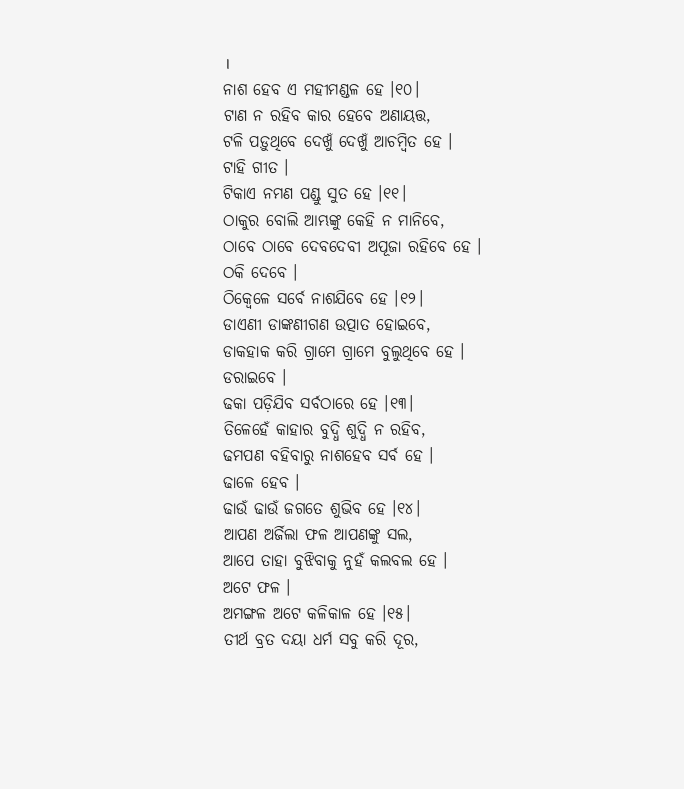।
ନାଶ ହେବ ଏ ମହୀମଣ୍ଡଳ ହେ ।୧୦।
ଟାଣ ନ ରହିବ କାର ହେବେ ଅଣାୟତ୍ତ,
ଟଳି ପଡ଼ୁଥିବେ ଦେଖୁଁ ଦେଖୁଁ ଆଚମ୍ବିତ ହେ ।
ଟାହି ଗୀତ ।
ଟିକାଏ ନମଣ ପଣ୍ଡୁ ସୁତ ହେ ।୧୧।
ଠାକୁର ବୋଲି ଆମ୍ଭଙ୍କୁ କେହି ନ ମାନିବେ,
ଠାବେ ଠାବେ ଦେବଦେବୀ ଅପୂଜା ରହିବେ ହେ ।
ଠକି ଦେବେ ।
ଠିକ୍ବେଳେ ସର୍ବେ ନାଶଯିବେ ହେ ।୧୨।
ଡାଏଣୀ ଡାଙ୍କଣୀଗଣ ଉତ୍ପାତ ହୋଇବେ,
ଡାକହାକ କରି ଗ୍ରାମେ ଗ୍ରାମେ ବୁଲୁଥିବେ ହେ ।
ଡରାଇବେ ।
ଢକା ପଡ଼ିଯିବ ସର୍ବଠାରେ ହେ ।୧୩।
ତିଳେହେଁ କାହାର ବୁଦ୍ଧି ଶୁଦ୍ଧି ନ ରହିବ,
ଢମପଣ ବହିବାରୁ ନାଶହେବ ସର୍ବ ହେ ।
ଢାଳେ ହେବ ।
ଢାଉଁ ଢାଉଁ ଜଗତେ ଶୁଭିବ ହେ ।୧୪।
ଆପଣ ଅର୍ଜିଲା ଫଳ ଆପଣଙ୍କୁ ସଲ,
ଆପେ ତାହା ବୁଝିବାକୁ ନୁହଁ କଲବଲ ହେ ।
ଅଟେ ଫଳ ।
ଅମଙ୍ଗଳ ଅଟେ କଳିକାଳ ହେ ।୧୫।
ତୀର୍ଥ ବ୍ରତ ଦୟା ଧର୍ମ ସବୁ କରି ଦୂର,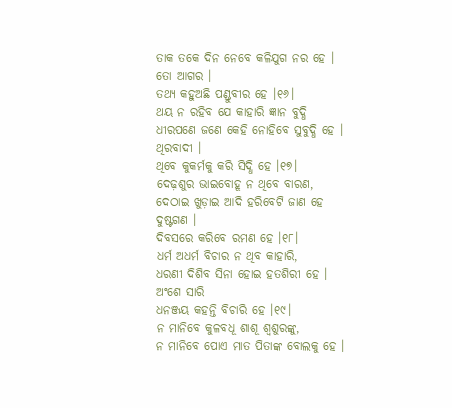ତାକ ତକେ ଦିନ ନେବେ କଳିଯୁଗ ନର ହେ ।
ତୋ ଆଗର ।
ତଥ୍ୟ କହୁଅଛି ପଣ୍ଡୁବୀର ହେ ।୧୬।
ଥୟ ନ ରହିବ ଯେ କାହାରି ଜ୍ଞାନ ବୁଦ୍ଧି
ଧୀରପଣେ ଜଣେ କେହି ନୋହିବେ ସୁବୁଦ୍ଧି ହେ ।
ଥିରବାଦୀ ।
ଥିବେ କୁକର୍ମକୁ କରି ସିଦ୍ଧି ହେ ।୧୭।
ଦେଢ଼ଶୁର ଭାଇବୋହୂ ନ ଥିବେ ବାରଣ,
ଦେଠାଇ ଖୁଡ଼ାଇ ଆଦି ହରିବେଟି ଜାଣ ହେ
ଦୁଷ୍ଟଗଣ ।
ଦିବସରେ କରିବେ ରମଣ ହେ ।୧୮।
ଧର୍ମ ଅଧର୍ମ ବିଚାର ନ ଥିବ କାହାରି,
ଧରଣୀ ଦିଶିବ ସିନା ହୋଇ ହତଶିରୀ ହେ ।
ଅଂଶେ ସାରି
ଧନଞ୍ଜୟ କହନ୍ତି ବିଚାରି ହେ ।୧୯।
ନ ମାନିବେ କୁଳବଧୂ ଶାଶୂ ଶ୍ୱଶୁରଙ୍କୁ,
ନ ମାନିବେ ପୋଏ ମାତ ପିତାଙ୍କ ବୋଲକୁ ହେ ।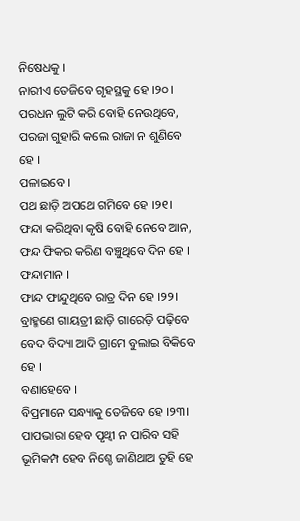ନିଷେଧକୁ ।
ନାରୀଏ ତେଜିବେ ଗୃହସ୍ଥକୁ ହେ ।୨୦।
ପରଧନ ଲୁଟି କରି ବୋହି ନେଉଥିବେ,
ପରଜା ଗୁହାରି କଲେ ରାଜା ନ ଶୁଣିବେ ହେ ।
ପଳାଇବେ ।
ପଥ ଛାଡ଼ି ଅପଥେ ଗମିବେ ହେ ।୨୧।
ଫନ୍ଦା କରିଥିବା କୃଷି ବୋହି ନେବେ ଆନ,
ଫନ୍ଦ ଫିକର କରିଣ ବଞ୍ଚୁଥିବେ ଦିନ ହେ ।
ଫନ୍ଦାମାନ ।
ଫାନ୍ଦ ଫାନ୍ଦୁଥିବେ ରାତ୍ର ଦିନ ହେ ।୨୨।
ବ୍ରାହ୍ମଣେ ଗାୟତ୍ରୀ ଛାଡ଼ି ଗାରେଡ଼ି ପଢ଼ିବେ
ବେଦ ବିଦ୍ୟା ଆଦି ଗ୍ରାମେ ବୁଲାଇ ବିକିବେ ହେ ।
ବଣାହେବେ ।
ବିପ୍ରମାନେ ସନ୍ଧ୍ୟାକୁ ତେଜିବେ ହେ ।୨୩।
ପାପଭାରା ହେବ ପୃଥ୍ୱୀ ନ ପାରିବ ସହି
ଭୂମିକମ୍ପ ହେବ ନିଶ୍ଚେ ଜାଣିଥାଅ ତୁହି ହେ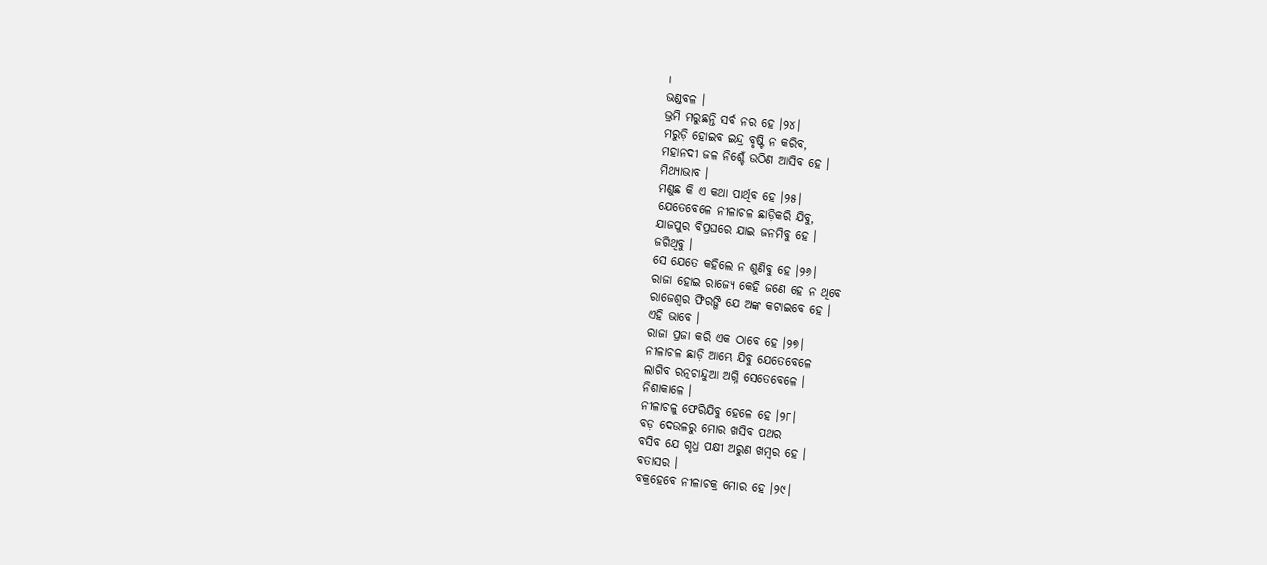।
ଭଣ୍ଡବଳ ।
ଭ୍ରମି ମରୁଛନ୍ତି ସର୍ବ ନର ହେ ।୨୪।
ମରୁଡ଼ି ହୋଇବ ଇନ୍ଦ୍ର ବୃଷ୍ଟି ନ କରିବ,
ମହାନଦୀ ଜଳ ନିଶ୍ଚେଁ ଉଠିଣ ଆସିବ ହେ ।
ମିଥ୍ୟାଭାବ ।
ମଣୁଛ କି ଏ କଥା ପାର୍ଥିବ ହେ ।୨୫।
ଯେତେବେଳେ ନୀଳାଚଳ ଛାଡ଼ିକରି ଯିବୁ,
ଯାଜପୁର ବିପ୍ରଘରେ ଯାଇ ଜନମିବୁ ହେ ।
ଜଗିଥିବୁ ।
ସେ ଯେତେ କହିଲେ ନ ଶୁଣିବୁ ହେ ।୨୬।
ରାଜା ହୋଇ ରାଜ୍ୟେ କେହି ଜଣେ ହେ ନ ଥିବେ
ରାଜେଶ୍ୱର ଫିରଙ୍ଗି ଯେ ଅଙ୍କ କଟାଇବେ ହେ ।
ଏହି ଭାବେ ।
ରାଜା ପ୍ରଜା କରି ଏକ ଠାବେ ହେ ।୨୭।
ନୀଳାଚଳ ଛାଡ଼ି ଆମ୍ଭେ ଯିବୁ ଯେତେବେଳେ
ଲାଗିବ ରତ୍ନଚାନ୍ଦୁଆ ଅଗ୍ନି ସେତେବେଳେ ।
ନିଶାକାଳେ ।
ନୀଳାଚଳୁ ଫେରିଯିବୁ ହେଳେ ହେ ।୨୮।
ବଡ଼ ଦେଉଳରୁ ମୋର ଖସିବ ପଥର
ବସିବ ଯେ ଗୃଧ୍ର ପକ୍ଷୀ ଅରୁଣ ଖମ୍ବର ହେ ।
ବତାସର ।
ବକ୍ରହେବେ ନୀଳାଚକ୍ର ମୋର ହେ ।୨୯।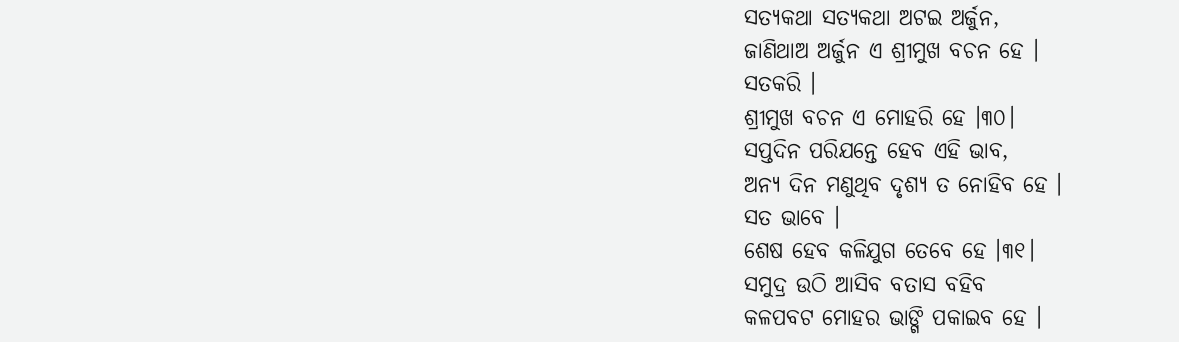ସତ୍ୟକଥା ସତ୍ୟକଥା ଅଟଇ ଅର୍ଜୁନ,
ଜାଣିଥାଅ ଅର୍ଜୁନ ଏ ଶ୍ରୀମୁଖ ବଚନ ହେ ।
ସତକରି ।
ଶ୍ରୀମୁଖ ବଚନ ଏ ମୋହରି ହେ ।୩୦।
ସପ୍ତଦିନ ପରିଯନ୍ତେ ହେବ ଏହି ଭାବ,
ଅନ୍ୟ ଦିନ ମଣୁଥିବ ଦୃଶ୍ୟ ତ ନୋହିବ ହେ ।
ସତ ଭାବେ ।
ଶେଷ ହେବ କଳିଯୁଗ ତେବେ ହେ ।୩୧।
ସମୁଦ୍ର ଉଠି ଆସିବ ବତାସ ବହିବ
କଳପବଟ ମୋହର ଭାଙ୍ଗି ପକାଇବ ହେ ।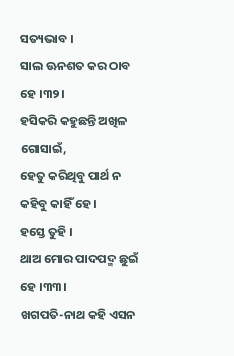ସତ୍ୟଭାବ ।
ସାଲ ଊନଶତ କର ଠାବ ହେ ।୩୨।
ହସିକରି କହୁଛନ୍ତି ଅଖିଳ ଗୋସାଇଁ,
ହେତୁ କରିଥିବୁ ପାର୍ଥ ନ କହିବୁ କାହିଁ ହେ ।
ହସ୍ତେ ତୁହି ।
ଥାଅ ମୋର ପାଦପଦ୍ମ ଛୁଇଁ ହେ ।୩୩।
ଖଗପତି-ନାଥ କହି ଏସନ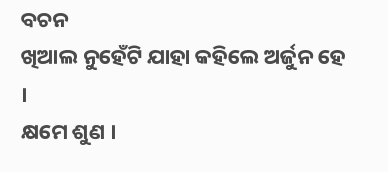ବଚନ
ଖିଆଲ ନୁହେଁଟି ଯାହା କହିଲେ ଅର୍ଜୁନ ହେ ।
କ୍ଷମେ ଶୁଣ ।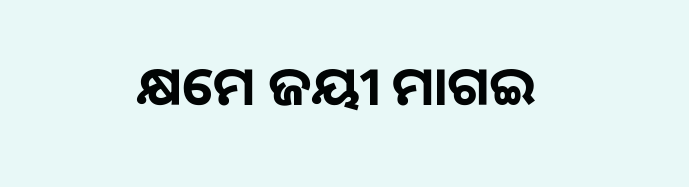କ୍ଷମେ ଜୟୀ ମାଗଇ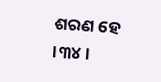ଶରଣ ହେ ।୩୪।